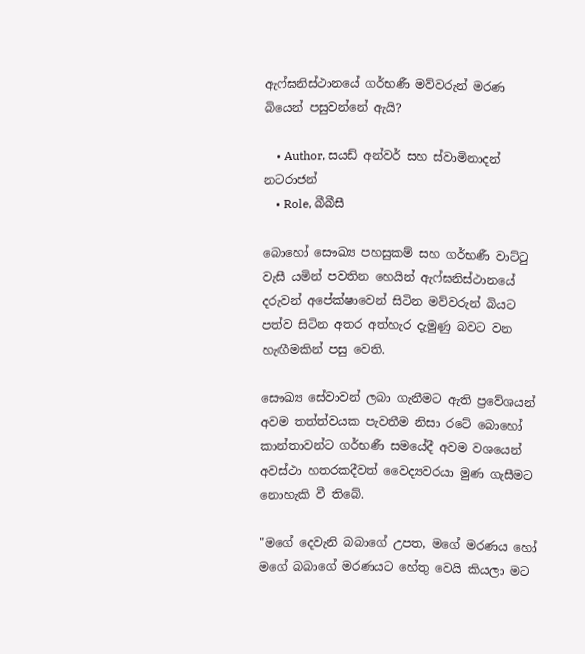ඇෆ්ඝනිස්ථානයේ ගර්භණී මව්වරුන් මරණ බියෙන් පසුවන්නේ ඇයි?

    • Author, සයඩ් අන්වර් සහ ස්වාමිනාදන් නටරාජන්
    • Role, බීබීසී

බොහෝ සෞඛ්‍ය පහසුකම් සහ ගර්භණී වාට්ටු වැසී යමින් පවතින හෙයින් ඇෆ්ඝනිස්ථානයේ දරුවන් අපේක්ෂාවෙන් සිටින මව්වරුන් බියට පත්ව සිටින අතර අත්හැර දැමුණු බවට වන හැඟීමකින් පසු වෙති.

සෞඛ්‍ය සේවාවන් ලබා ගැනීමට ඇති ප්‍රවේශයන් අවම තත්ත්වයක පැවතීම නිසා රටේ බොහෝ කාන්තාවන්ට ගර්භණී සමයේදී අවම වශයෙන් අවස්ථා හතරකදීවත් වෛද්‍යවරයා මුණ ගැසීමට නොහැකි වී තිබේ.

"මගේ දෙවැනි බබාගේ උපත, මගේ මරණය හෝ මගේ බබාගේ මරණයට හේතු වෙයි කියලා මට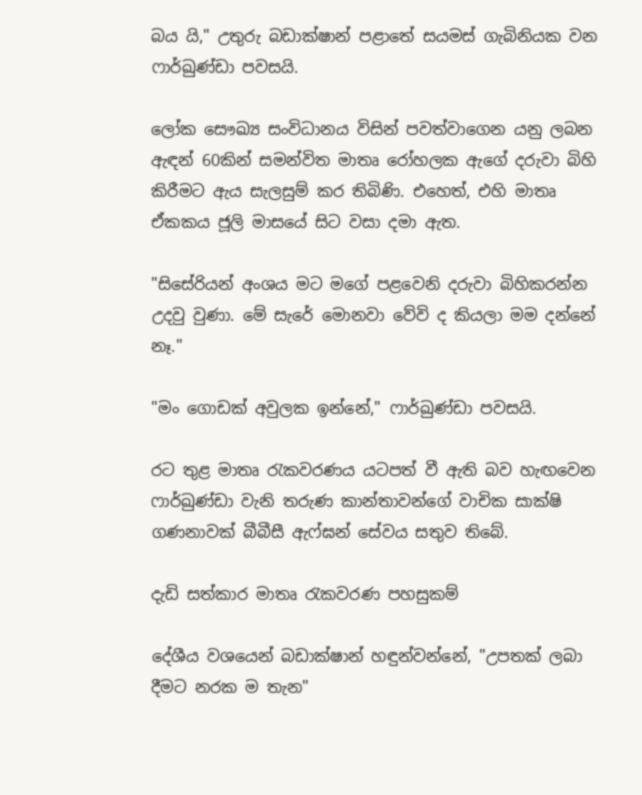බය යි," උතුරු බඩාක්ෂාන් පළාතේ සයමස් ගැබිනියක වන ෆාර්ඛුණ්ඩා පවසයි.

ලෝක සෞඛ්‍ය සංවිධානය විසින් පවත්වාගෙන යනු ලබන ඇඳන් 60කින් සමන්විත මාතෘ රෝහලක ඇගේ දරුවා බිහි කිරීමට ඇය සැලසුම් කර තිබිණි. එහෙත්, එහි මාතෘ ඒකකය ජූලි මාසයේ සිට වසා දමා ඇත.

"සිසේරියන් අංශය මට මගේ පළවෙනි දරුවා බිහිකරන්න උදවු වුණා. මේ සැරේ මොනවා වේවි ද කියලා මම දන්නේ නෑ."

"මං ගොඩක් අවුලක ඉන්නේ," ෆාර්ඛුණ්ඩා පවසයි.

රට තුළ මාතෘ රැකවරණය යටපත් වී ඇති බව හැඟවෙන ෆාර්ඛුණ්ඩා වැනි තරුණ කාන්තාවන්ගේ වාචික සාක්ෂි ගණනාවක් බීබීසී ඇෆ්ඝන් සේවය සතුව තිබේ.

දැඩි සත්කාර මාතෘ රැකවරණ පහසුකම්

දේශීය වශයෙන් බඩාක්ෂාන් හඳුන්වන්නේ, "උපතක් ලබා දීමට නරක ම තැන"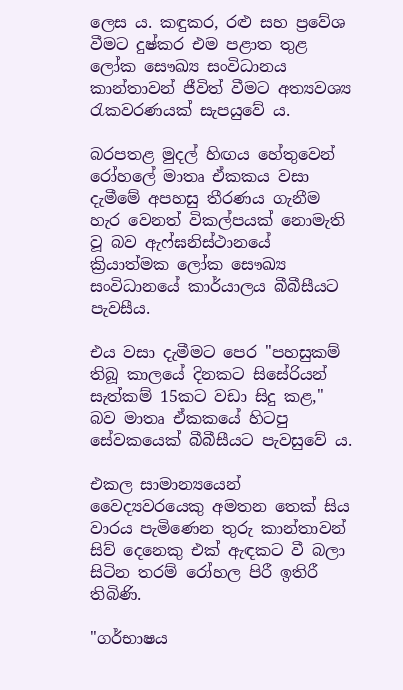ලෙස ය. කඳුකර, රළු සහ ප්‍රවේශ වීමට දුෂ්කර එම පළාත තුළ ලෝක සෞඛ්‍ය සංවිධානය කාන්තාවන් ජීවිත් වීමට අත්‍යවශ්‍ය රැකවරණයක් සැපයුවේ ය.

බරපතළ මුදල් හිඟය හේතුවෙන් රෝහලේ මාතෘ ඒකකය වසා දැමීමේ අපහසු තීරණය ගැනීම හැර වෙනත් විකල්පයක් නොමැති වූ බව ඇෆ්ඝනිස්ථානයේ ක්‍රියාත්මක ලෝක සෞඛ්‍ය සංවිධානයේ කාර්යාලය බීබීසීයට පැවසීය.

එය වසා දැමීමට පෙර "පහසුකම් තිබූ කාලයේ දිනකට සිසේරියන් සැත්කම් 15කට වඩා සිදු කළ," බව මාතෘ ඒකකයේ හිටපු සේවකයෙක් බීබීසීයට පැවසුවේ ය.

එකල සාමාන්‍යයෙන් වෛද්‍යවරයෙකු අමතන තෙක් සිය වාරය පැමිණෙන තුරු කාන්තාවන් සිව් දෙනෙකු එක් ඇඳකට වී බලා සිටින තරම් රෝහල පිරී ඉතිරී තිබිණි.

"ගර්භාෂය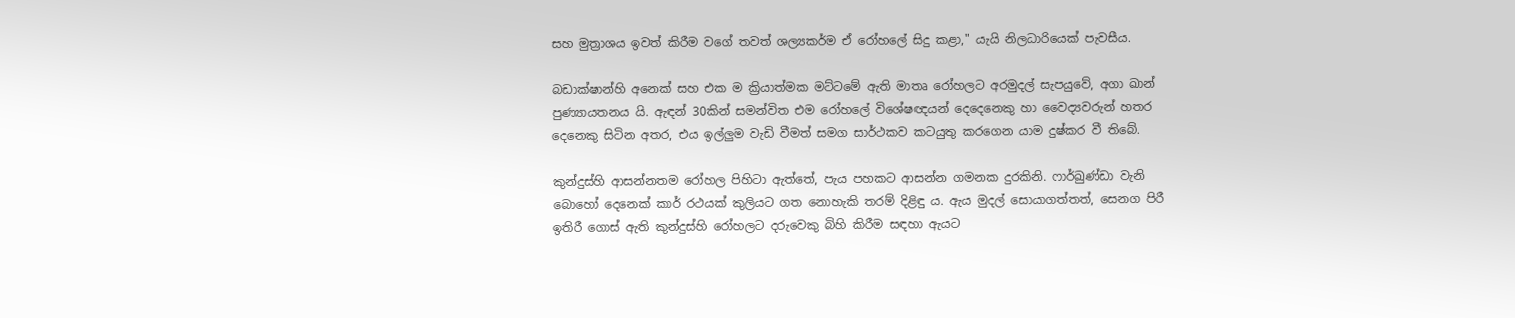සහ මුත්‍රාශය ඉවත් කිරීම වගේ තවත් ශල්‍යකර්ම ඒ රෝහලේ සිදු කළා," යැයි නිලධාරියෙක් පැවසීය.

බඩාක්ෂාන්හි අනෙක් සහ එක ම ක්‍රියාත්මක මට්ටමේ ඇති මාතෘ රෝහලට අරමුදල් සැපයුවේ, අගා ඛාන් පුණ්‍යායතනය යි. ඇඳන් 30කින් සමන්විත එම රෝහලේ විශේෂඥයන් දෙදෙනෙකු හා වෛද්‍යවරුන් හතර දෙනෙකු සිටින අතර, එය ඉල්ලුම වැඩි වීමත් සමග සාර්ථකව කටයුතු කරගෙන යාම දුෂ්කර වී තිබේ.

කුන්දුස්හි ආසන්නතම රෝහල පිහිටා ඇත්තේ, පැය පහකට ආසන්න ගමනක දුරකිනි. ෆාර්ඛුණ්ඩා වැනි බොහෝ දෙනෙක් කාර් රථයක් කුලියට ගත නොහැකි තරම් දිළිඳු ය. ඇය මුදල් සොයාගත්තත්, සෙනග පිරී ඉතිරී ගොස් ඇති කුන්දුස්හි රෝහලට දරුවෙකු බිහි කිරීම සඳහා ඇයට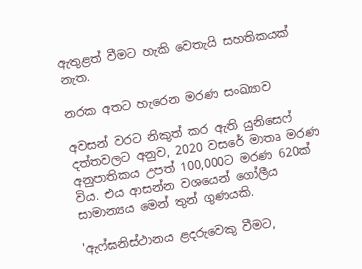ඇතුළත් වීමට හැකි වෙතැයි සහතිකයක් නැත.

නරක අතට හැරෙන මරණ සංඛ්‍යාව

අවසන් වරට නිකුත් කර ඇති යුනිසෙෆ් දත්තවලට අනුව, 2020 වසරේ මාතෘ මරණ අනුපාතිකය උපත් 100,000ට මරණ 620ක් විය. එය ආසන්න වශයෙන් ගෝලීය සාමාන්‍යය මෙන් තුන් ගුණයකි.

'ඇෆ්ඝනිස්ථානය ළදරුවෙකු වීමට,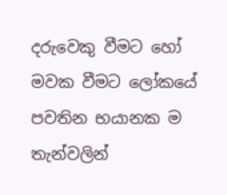දරුවෙකු වීමට හෝ මවක වීමට ලෝකයේ පවතින භයානක ම තැන්වලින්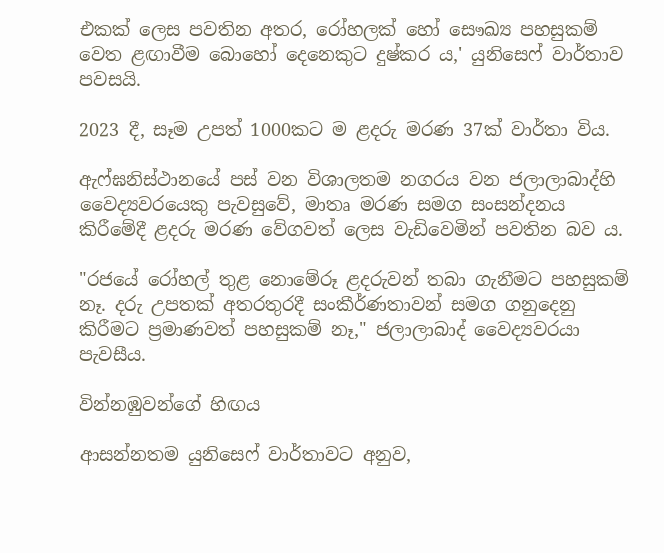එකක් ලෙස පවතින අතර, රෝහලක් හෝ සෞඛ්‍ය පහසුකම් වෙත ළඟාවීම බොහෝ දෙනෙකුට දුෂ්කර ය,' යුනිසෙෆ් වාර්තාව පවසයි.

2023 දී, සෑම උපත් 1000කට ම ළදරු මරණ 37ක් වාර්තා විය.

ඇෆ්ඝනිස්ථානයේ පස් වන විශාලතම නගරය වන ජලාලාබාද්හි වෛද්‍යවරයෙකු පැවසුවේ, මාතෘ මරණ සමග සංසන්දනය කිරීමේදී ළදරු මරණ වේගවත් ලෙස වැඩිවෙමින් පවතින බව ය.

"රජයේ රෝහල් තුළ නොමේරූ ළදරුවන් තබා ගැනීමට පහසුකම් නෑ. දරු උපතක් අතරතුරදී සංකීර්ණතාවන් සමග ගනුදෙනු කිරීමට ප්‍රමාණවත් පහසුකම් නෑ," ජලාලාබාද් වෛද්‍යවරයා පැවසීය.

වින්නඹුවන්ගේ හිඟය

ආසන්නතම යුනිසෙෆ් වාර්තාවට අනුව,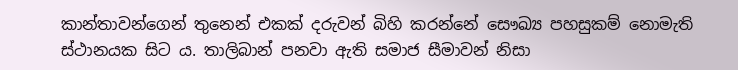කාන්තාවන්ගෙන් තුනෙන් එකක් දරුවන් බිහි කරන්නේ සෞඛ්‍ය පහසුකම් නොමැති ස්ථානයක සිට ය. තාලිබාන් පනවා ඇති සමාජ සීමාවන් නිසා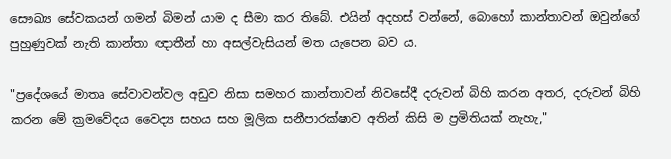සෞඛ්‍ය සේවකයන් ගමන් බිමන් යාම ද සීමා කර තිබේ. එයින් අදහස් වන්නේ, බොහෝ කාන්තාවන් ඔවුන්ගේ පුහුණුවක් නැති කාන්තා ඥාතීන් හා අසල්වැසියන් මත යැපෙන බව ය.

"ප්‍රදේශයේ මාතෘ සේවාවන්වල අඩුව නිසා සමහර කාන්තාවන් නිවසේදී දරුවන් බිහි කරන අතර, දරුවන් බිහි කරන මේ ක්‍රමවේදය වෛද්‍ය සහය සහ මූලික සනීපාරක්ෂාව අතින් කිසි ම ප්‍රමිතියක් නැහැ,"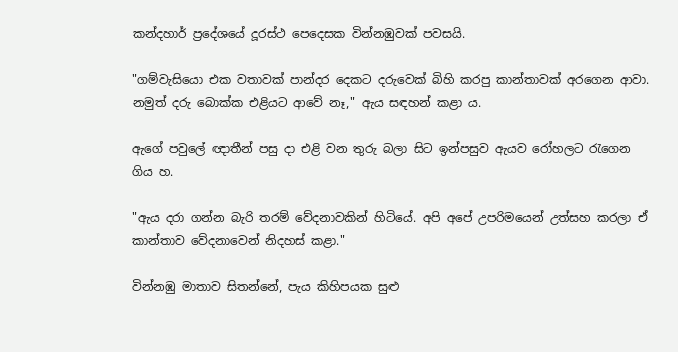කන්දහාර් ප්‍රදේශයේ දූරස්ථ පෙදෙසක වින්නඹුවක් පවසයි.

"ගම්වැසියො එක වතාවක් පාන්දර දෙකට දරුවෙක් බිහි කරපු කාන්තාවක් අරගෙන ආවා. නමුත් දරු බොක්ක එළියට ආවේ නෑ," ඇය සඳහන් කළා ය.

ඇගේ පවුලේ ඥාතීන් පසු දා එළි වන තුරු බලා සිට ඉන්පසුව ඇයව රෝහලට රැගෙන ගිය හ.

"ඇය දරා ගන්න බැරි තරම් වේදනාවකින් හිටියේ. අපි අපේ උපරිමයෙන් උත්සහ කරලා ඒ කාන්තාව වේදනාවෙන් නිදහස් කළා."

වින්නඹු මාතාව සිතන්නේ, පැය කිහිපයක සුළු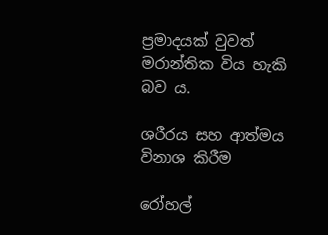ප්‍රමාදයක් වුවත් මරාන්තික විය හැකි බව ය.

ශරීරය සහ ආත්මය විනාශ කිරීම

රෝහල්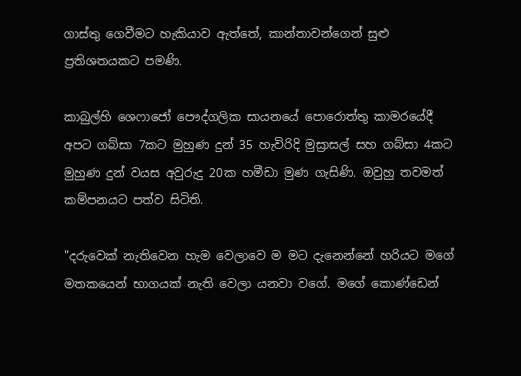ගාස්තු ගෙවීමට හැකියාව ඇත්තේ, කාන්තාවන්ගෙන් සුළු ප්‍රතිශතයකට පමණි.

කාබුල්හි ශෙෆාජෝ පෞද්ගලික සායනයේ පොරොත්තු කාමරයේදී අපට ගබ්සා 7කට මුහුණ දුන් 35 හැවිරිදි මුස්‍රාසල් සහ ගබ්සා 4කට මුහුණ දුන් වයස අවුරුදු 20ක හමීඩා මුණ ගැසිණි. ඔවුහු තවමත් කම්පනයට පත්ව සිටිති.

"දරුවෙක් නැතිවෙන හැම වෙලාවෙ ම මට දැනෙන්නේ හරියට මගේ මතකයෙන් භාගයක් නැති වෙලා යනවා වගේ. මගේ කොණ්ඩෙන්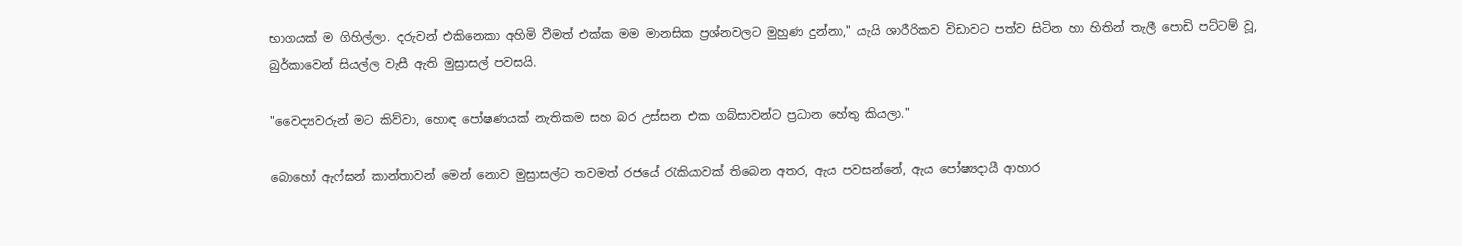භාගයක් ම ගිහිල්ලා. දරුවන් එකිනෙකා අහිමි වීමත් එක්ක මම මානසික ප්‍රශ්නවලට මුහුණ දුන්නා," යැයි ශාරීරිකව විඩාවට පත්ව සිටින හා හිතින් තැලී පොඩි පට්ටම් වූ, බුර්කාවෙන් සියල්ල වැසී ඇති මුස්‍රාසල් පවසයි.

"වෛද්‍යවරුන් මට කිව්වා, හොඳ පෝෂණයක් නැතිකම සහ බර උස්සන එක ගබ්සාවන්ට ප්‍රධාන හේතු කියලා."

බොහෝ ඇෆ්ඝන් කාන්තාවන් මෙන් නොව මුස්‍රාසල්ට තවමත් රජයේ රැකියාවක් තිබෙන අතර, ඇය පවසන්නේ, ඇය පෝෂ්‍යදායී ආහාර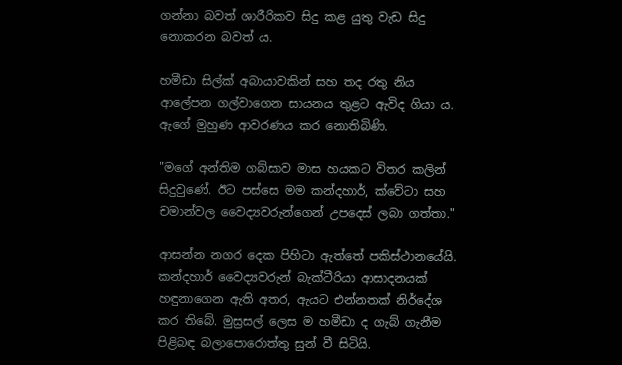ගන්නා බවත් ශාරීරිකව සිදු කළ යුතු වැඩ සිදු නොකරන බවත් ය.

හමීඩා සිල්ක් අබායාවකින් සහ තද රතු නිය ආලේපන ගල්වාගෙන සායනය තුළට ඇවිද ගියා ය. ඇගේ මුහුණ ආවරණය කර නොතිබිණි.

"මගේ අන්තිම ගබ්සාව මාස හයකට විතර කලින් සිදුවුණේ. ඊට පස්සෙ මම කන්දහාර්, ක්වේටා සහ චමාන්වල වෛද්‍යවරුන්ගෙන් උපදෙස් ලබා ගත්තා."

ආසන්න නගර දෙක පිහිටා ඇත්තේ පකිස්ථානයේයි. කන්දහාර් වෛද්‍යවරුන් බැක්ටීරියා ආසාදනයක් හඳුනාගෙන ඇති අතර, ඇයට එන්නතක් නිර්දේශ කර තිබේ. මුස්‍රසල් ලෙස ම හමීඩා ද ගැබ් ගැනීම පිළිබඳ බලාපොරොත්තු සුන් වී සිටියි.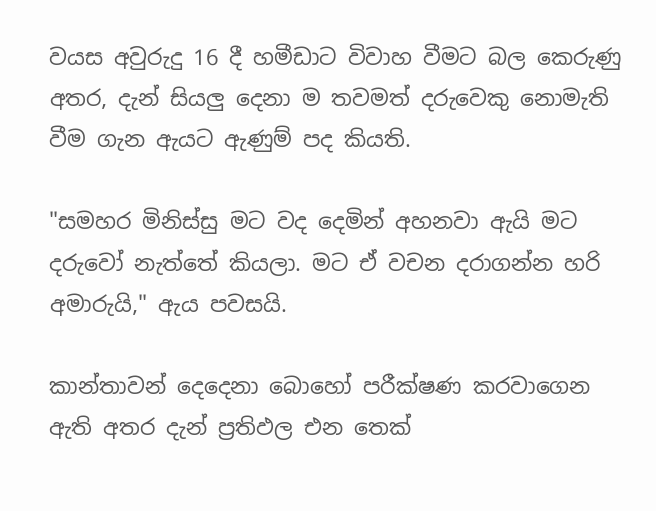වයස අවුරුදු 16 දී හමීඩාට විවාහ වීමට බල කෙරුණු අතර, දැන් සියලු දෙනා ම තවමත් දරුවෙකු නොමැති වීම ගැන ඇයට ඇණුම් පද කියති.

"සමහර මිනිස්සු මට වද දෙමින් අහනවා ඇයි මට දරුවෝ නැත්තේ කියලා. මට ඒ වචන දරාගන්න හරි අමාරුයි," ඇය පවසයි.

කාන්තාවන් දෙදෙනා බොහෝ පරීක්ෂණ කරවාගෙන ඇති අතර දැන් ප්‍රතිඵල එන තෙක්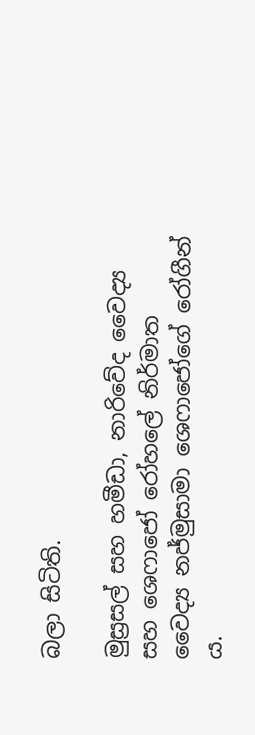බලා සිටිති.

මුස්‍රසල් සහ හමීඩා, නාරිවේද වෛද්‍ය සහ ශෙෆාජෝ රෝහලේ නිර්මාත වෛද්‍ය නජ්මුසාමා ශෙෆාජෝගේ රෝගීන් ය.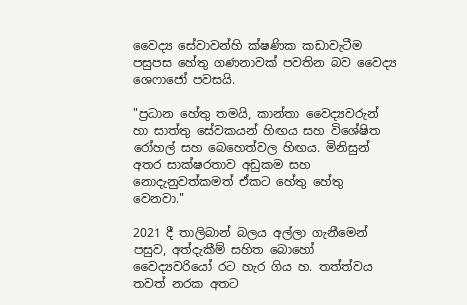වෛද්‍ය සේවාවන්හි ක්ෂණික කඩාවැටීම පසුපස හේතු ගණනාවක් පවතින බව වෛද්‍ය ශෙෆාජෝ පවසයි.

"ප්‍රධාන හේතු තමයි, කාන්තා වෛද්‍යවරුන් හා සාත්තු සේවකයන් හිඟය සහ විශේෂිත රෝහල් සහ බෙහෙත්වල හිඟය. මිනිසුන් අතර සාක්ෂරතාව අඩුකම සහ නොදැනුවත්කමත් ඒකට හේතු හේතු වෙනවා."

2021 දී තාලිබාන් බලය අල්ලා ගැනීමෙන් පසුව, අත්දැකීම් සහිත බොහෝ වෛද්‍යවරියෝ රට හැර ගිය හ. තත්ත්වය තවත් නරක අතට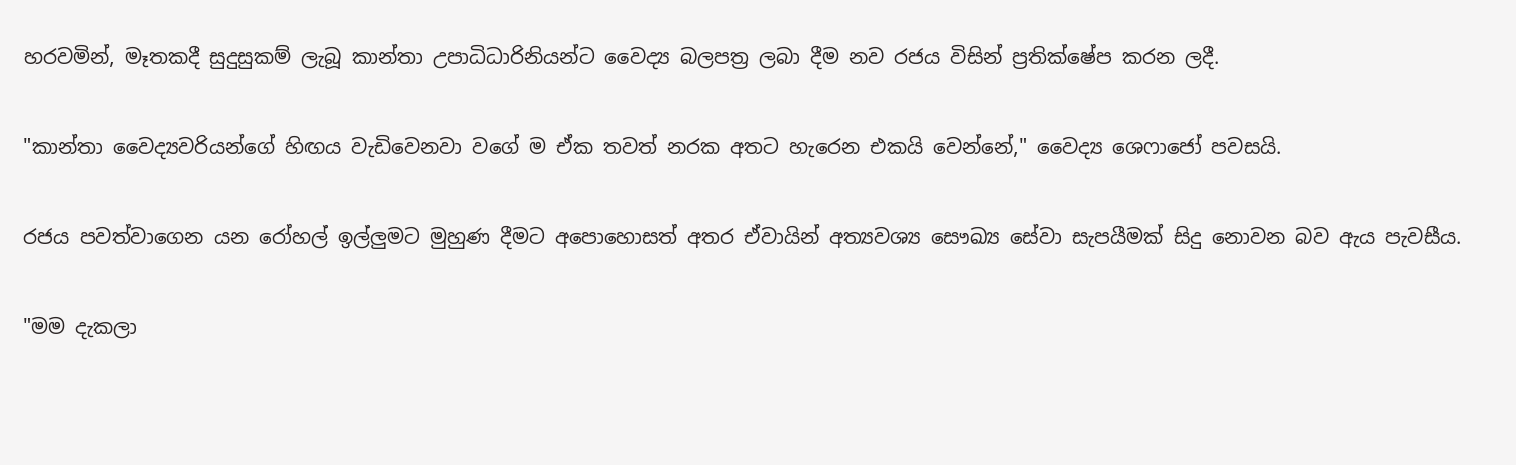හරවමින්, මෑතකදී සුදුසුකම් ලැබූ කාන්තා උපාධිධාරිනියන්ට වෛද්‍ය බලපත්‍ර ලබා දීම නව රජය විසින් ප්‍රතික්ෂේප කරන ලදී.

"කාන්තා වෛද්‍යවරියන්ගේ හිඟය වැඩිවෙනවා වගේ ම ඒක තවත් නරක අතට හැරෙන එකයි වෙන්නේ," වෛද්‍ය ශෙෆාජෝ පවසයි.

රජය පවත්වාගෙන යන රෝහල් ඉල්ලුමට මුහුණ දීමට අපොහොසත් අතර ඒවායින් අත්‍යවශ්‍ය සෞඛ්‍ය සේවා සැපයීමක් සිදු නොවන බව ඇය පැවසීය.

"මම දැකලා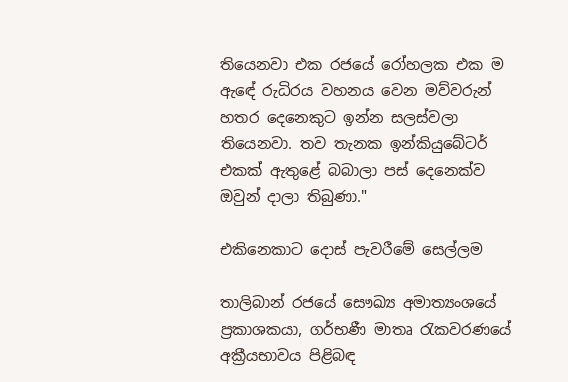තියෙනවා එක රජයේ රෝහලක එක ම ඇඳේ රුධිරය වහනය වෙන මව්වරුන් හතර දෙනෙකුට ඉන්න සලස්වලා තියෙනවා. තව තැනක ඉන්කියුබේටර් එකක් ඇතුළේ බබාලා පස් දෙනෙක්ව ඔවුන් දාලා තිබුණා."

එකිනෙකාට දොස් පැවරීමේ සෙල්ලම

තාලිබාන් රජයේ සෞඛ්‍ය අමාත්‍යංශයේ ප්‍රකාශකයා, ගර්භණී මාතෘ රැකවරණයේ අක්‍රීයභාවය පිළිබඳ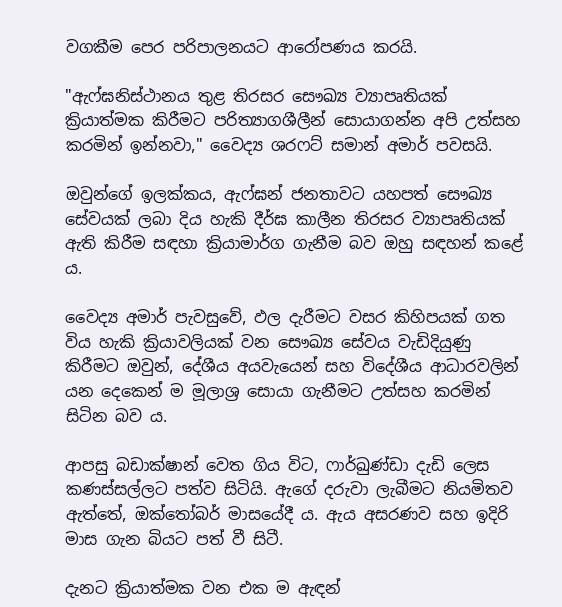වගකීම පෙර පරිපාලනයට ආරෝපණය කරයි.

"ඇෆ්ඝනිස්ථානය තුළ තිරසර සෞඛ්‍ය ව්‍යාපෘතියක් ක්‍රියාත්මක කිරීමට පරිත්‍යාගශීලීන් සොයාගන්න අපි උත්සහ කරමින් ඉන්නවා," වෛද්‍ය ශරෆට් සමාන් අමාර් පවසයි.

ඔවුන්ගේ ඉලක්කය, ඇෆ්ඝන් ජනතාවට යහපත් සෞඛ්‍ය සේවයක් ලබා දිය හැකි දීර්ඝ කාලීන තිරසර ව්‍යාපෘතියක් ඇති කිරීම සඳහා ක්‍රියාමාර්ග ගැනීම බව ඔහු සඳහන් කළේ ය.

වෛද්‍ය අමාර් පැවසුවේ, ඵල දැරීමට වසර කිහිපයක් ගත විය හැකි ක්‍රියාවලියක් වන සෞඛ්‍ය සේවය වැඩිදියුණු කිරීමට ඔවුන්, දේශීය අයවැයෙන් සහ විදේශීය ආධාරවලින් යන දෙකෙන් ම මූලාශ්‍ර සොයා ගැනීමට උත්සහ කරමින් සිටින බව ය.

ආපසු බඩාක්ෂාන් වෙත ගිය විට, ෆාර්ඛුණ්ඩා දැඩි ලෙස කණස්සල්ලට පත්ව සිටියි. ඇගේ දරුවා ලැබීමට නියමිතව ඇත්තේ, ඔක්තෝබර් මාසයේදී ය. ඇය අසරණව සහ ඉදිරි මාස ගැන බියට පත් වී සිටී.

දැනට ක්‍රියාත්මක වන එක ම ඇඳන්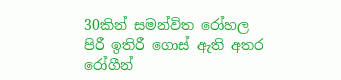30කින් සමන්විත රෝහල පිරී ඉතිරී ගොස් ඇති අතර රෝගීන්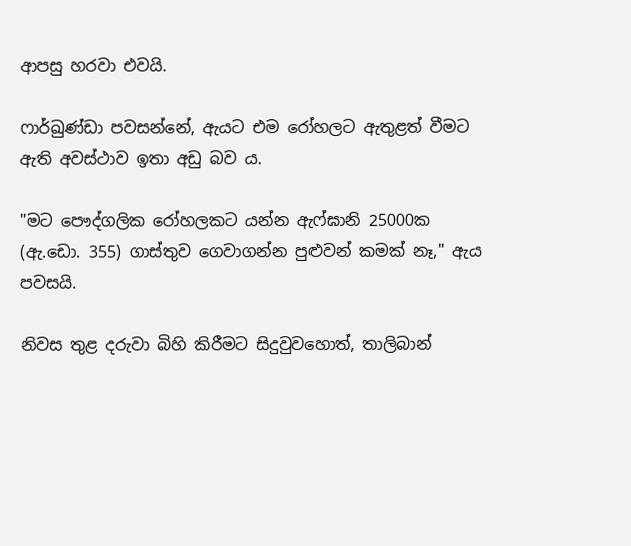ආපසු හරවා එවයි.

ෆාර්ඛුණ්ඩා පවසන්නේ, ඇයට එම රෝහලට ඇතුළත් වීමට ඇති අවස්ථාව ඉතා අඩු බව ය.

"මට පෞද්ගලික රෝහලකට යන්න ඇෆ්ඝානි 25000ක (ඇ.ඩො. 355) ගාස්තුව ගෙවාගන්න පුළුවන් කමක් නෑ," ඇය පවසයි.

නිවස තුළ දරුවා බිහි කිරීමට සිදුවුවහොත්, තාලිබාන්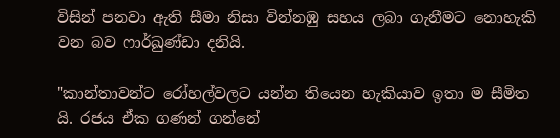විසින් පනවා ඇති සීමා නිසා වින්නඹු සහය ලබා ගැනීමට නොහැකි වන බව ෆාර්ඛුණ්ඩා දනියි.

"කාන්තාවන්ට රෝහල්වලට යන්න තියෙන හැකියාව ඉතා ම සීමිත යි. රජය ඒක ගණන් ගන්නේ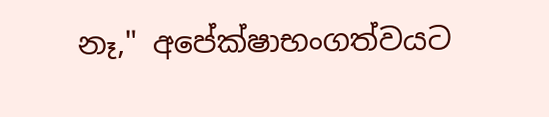නෑ," අපේක්ෂාභංගත්වයට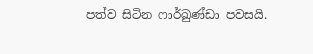පත්ව සිටින ෆාර්ඛුණ්ඩා පවසයි.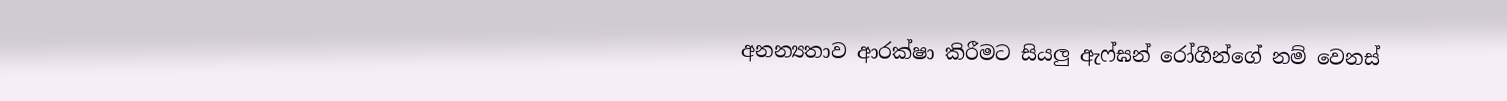අනන්‍යතාව ආරක්ෂා කිරීමට සියලු ඇෆ්ඝන් රෝගීන්ගේ නම් වෙනස්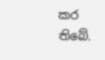කර තිබේ.